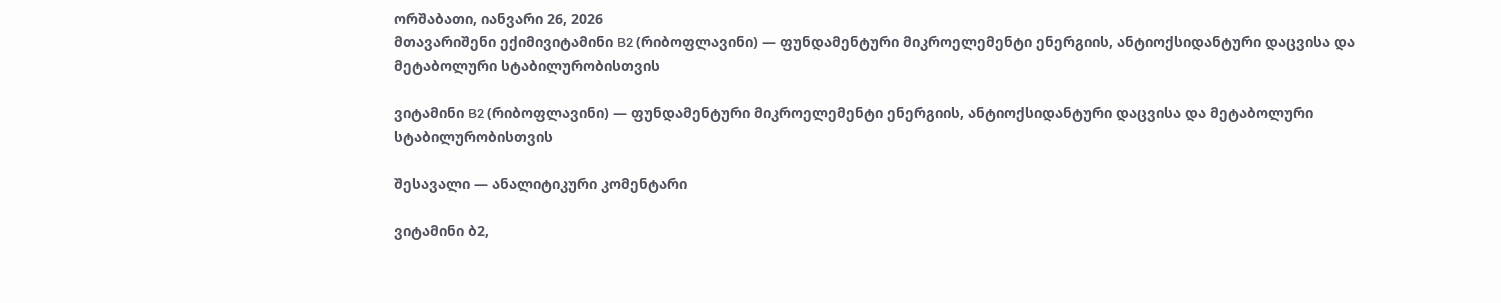ორშაბათი, იანვარი 26, 2026
მთავარიშენი ექიმივიტამინი B2 (რიბოფლავინი) — ფუნდამენტური მიკროელემენტი ენერგიის, ანტიოქსიდანტური დაცვისა და მეტაბოლური სტაბილურობისთვის

ვიტამინი B2 (რიბოფლავინი) — ფუნდამენტური მიკროელემენტი ენერგიის, ანტიოქსიდანტური დაცვისა და მეტაბოლური სტაბილურობისთვის

შესავალი — ანალიტიკური კომენტარი

ვიტამინი ბ2,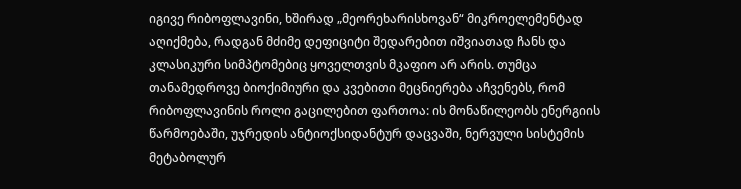იგივე რიბოფლავინი, ხშირად „მეორეხარისხოვან“ მიკროელემენტად აღიქმება, რადგან მძიმე დეფიციტი შედარებით იშვიათად ჩანს და კლასიკური სიმპტომებიც ყოველთვის მკაფიო არ არის. თუმცა თანამედროვე ბიოქიმიური და კვებითი მეცნიერება აჩვენებს, რომ რიბოფლავინის როლი გაცილებით ფართოა: ის მონაწილეობს ენერგიის წარმოებაში, უჯრედის ანტიოქსიდანტურ დაცვაში, ნერვული სისტემის მეტაბოლურ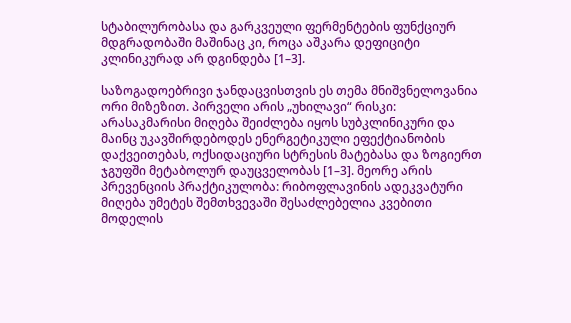სტაბილურობასა და გარკვეული ფერმენტების ფუნქციურ მდგრადობაში მაშინაც კი, როცა აშკარა დეფიციტი კლინიკურად არ დგინდება [1–3].

საზოგადოებრივი ჯანდაცვისთვის ეს თემა მნიშვნელოვანია ორი მიზეზით. პირველი არის „უხილავი“ რისკი: არასაკმარისი მიღება შეიძლება იყოს სუბკლინიკური და მაინც უკავშირდებოდეს ენერგეტიკული ეფექტიანობის დაქვეითებას, ოქსიდაციური სტრესის მატებასა და ზოგიერთ ჯგუფში მეტაბოლურ დაუცველობას [1–3]. მეორე არის პრევენციის პრაქტიკულობა: რიბოფლავინის ადეკვატური მიღება უმეტეს შემთხვევაში შესაძლებელია კვებითი მოდელის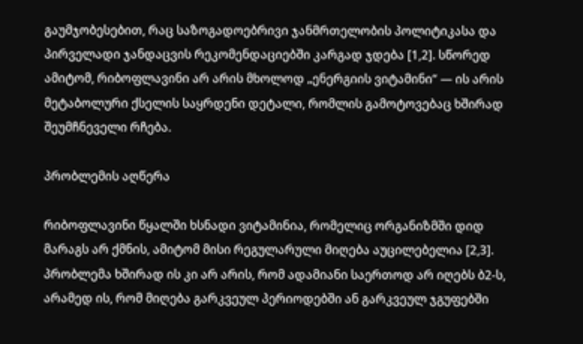გაუმჯობესებით, რაც საზოგადოებრივი ჯანმრთელობის პოლიტიკასა და პირველადი ჯანდაცვის რეკომენდაციებში კარგად ჯდება [1,2]. სწორედ ამიტომ, რიბოფლავინი არ არის მხოლოდ „ენერგიის ვიტამინი“ — ის არის მეტაბოლური ქსელის საყრდენი დეტალი, რომლის გამოტოვებაც ხშირად შეუმჩნეველი რჩება.

პრობლემის აღწერა

რიბოფლავინი წყალში ხსნადი ვიტამინია, რომელიც ორგანიზმში დიდ მარაგს არ ქმნის, ამიტომ მისი რეგულარული მიღება აუცილებელია [2,3]. პრობლემა ხშირად ის კი არ არის, რომ ადამიანი საერთოდ არ იღებს ბ2-ს, არამედ ის, რომ მიღება გარკვეულ პერიოდებში ან გარკვეულ ჯგუფებში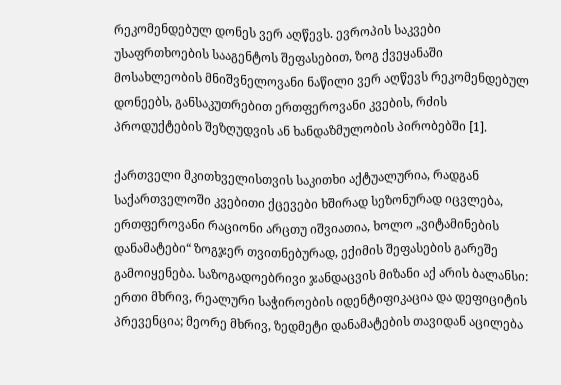რეკომენდებულ დონეს ვერ აღწევს. ევროპის საკვები უსაფრთხოების სააგენტოს შეფასებით, ზოგ ქვეყანაში მოსახლეობის მნიშვნელოვანი ნაწილი ვერ აღწევს რეკომენდებულ დონეებს, განსაკუთრებით ერთფეროვანი კვების, რძის პროდუქტების შეზღუდვის ან ხანდაზმულობის პირობებში [1].

ქართველი მკითხველისთვის საკითხი აქტუალურია, რადგან საქართველოში კვებითი ქცევები ხშირად სეზონურად იცვლება, ერთფეროვანი რაციონი არცთუ იშვიათია, ხოლო „ვიტამინების დანამატები“ ზოგჯერ თვითნებურად, ექიმის შეფასების გარეშე გამოიყენება. საზოგადოებრივი ჯანდაცვის მიზანი აქ არის ბალანსი: ერთი მხრივ, რეალური საჭიროების იდენტიფიკაცია და დეფიციტის პრევენცია; მეორე მხრივ, ზედმეტი დანამატების თავიდან აცილება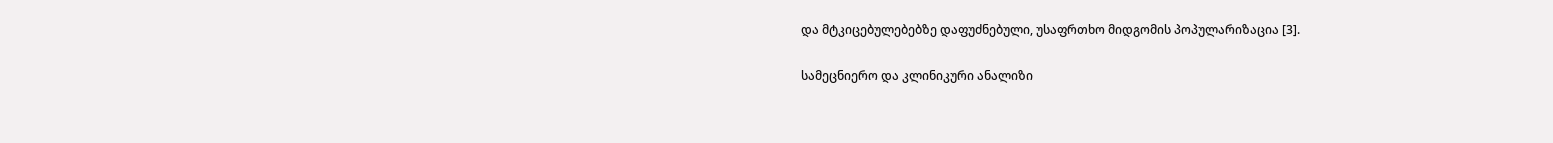და მტკიცებულებებზე დაფუძნებული, უსაფრთხო მიდგომის პოპულარიზაცია [3].

სამეცნიერო და კლინიკური ანალიზი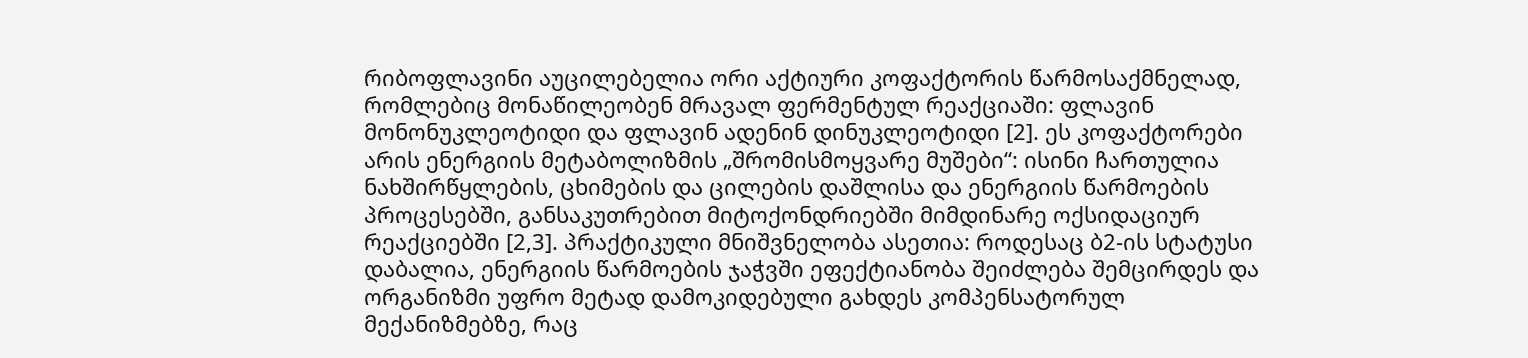რიბოფლავინი აუცილებელია ორი აქტიური კოფაქტორის წარმოსაქმნელად, რომლებიც მონაწილეობენ მრავალ ფერმენტულ რეაქციაში: ფლავინ მონონუკლეოტიდი და ფლავინ ადენინ დინუკლეოტიდი [2]. ეს კოფაქტორები არის ენერგიის მეტაბოლიზმის „შრომისმოყვარე მუშები“: ისინი ჩართულია ნახშირწყლების, ცხიმების და ცილების დაშლისა და ენერგიის წარმოების პროცესებში, განსაკუთრებით მიტოქონდრიებში მიმდინარე ოქსიდაციურ რეაქციებში [2,3]. პრაქტიკული მნიშვნელობა ასეთია: როდესაც ბ2-ის სტატუსი დაბალია, ენერგიის წარმოების ჯაჭვში ეფექტიანობა შეიძლება შემცირდეს და ორგანიზმი უფრო მეტად დამოკიდებული გახდეს კომპენსატორულ მექანიზმებზე, რაც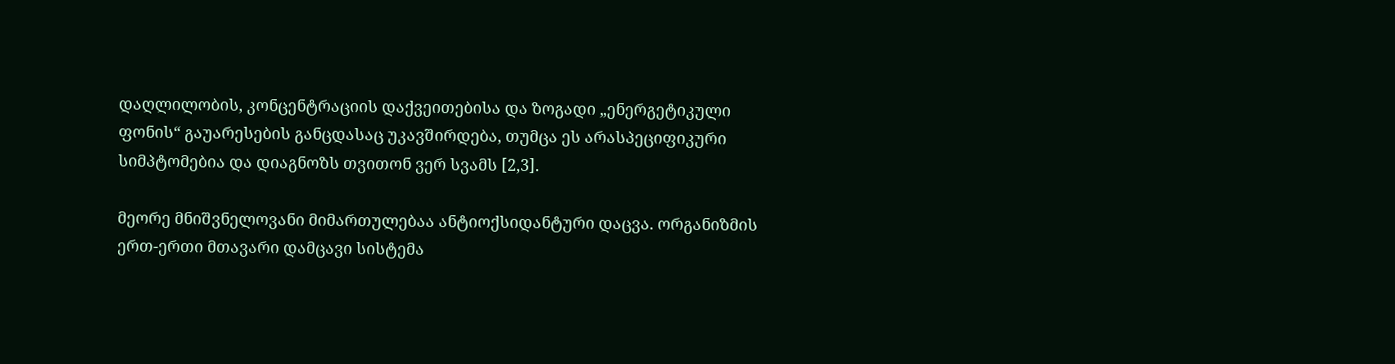დაღლილობის, კონცენტრაციის დაქვეითებისა და ზოგადი „ენერგეტიკული ფონის“ გაუარესების განცდასაც უკავშირდება, თუმცა ეს არასპეციფიკური სიმპტომებია და დიაგნოზს თვითონ ვერ სვამს [2,3].

მეორე მნიშვნელოვანი მიმართულებაა ანტიოქსიდანტური დაცვა. ორგანიზმის ერთ-ერთი მთავარი დამცავი სისტემა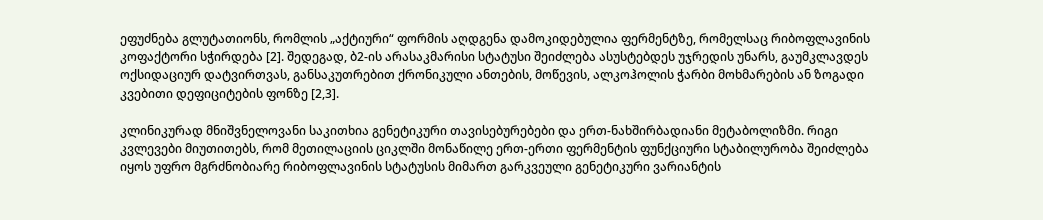ეფუძნება გლუტათიონს, რომლის „აქტიური“ ფორმის აღდგენა დამოკიდებულია ფერმენტზე, რომელსაც რიბოფლავინის კოფაქტორი სჭირდება [2]. შედეგად, ბ2-ის არასაკმარისი სტატუსი შეიძლება ასუსტებდეს უჯრედის უნარს, გაუმკლავდეს ოქსიდაციურ დატვირთვას, განსაკუთრებით ქრონიკული ანთების, მოწევის, ალკოჰოლის ჭარბი მოხმარების ან ზოგადი კვებითი დეფიციტების ფონზე [2,3].

კლინიკურად მნიშვნელოვანი საკითხია გენეტიკური თავისებურებები და ერთ-ნახშირბადიანი მეტაბოლიზმი. რიგი კვლევები მიუთითებს, რომ მეთილაციის ციკლში მონაწილე ერთ-ერთი ფერმენტის ფუნქციური სტაბილურობა შეიძლება იყოს უფრო მგრძნობიარე რიბოფლავინის სტატუსის მიმართ გარკვეული გენეტიკური ვარიანტის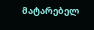მატარებელ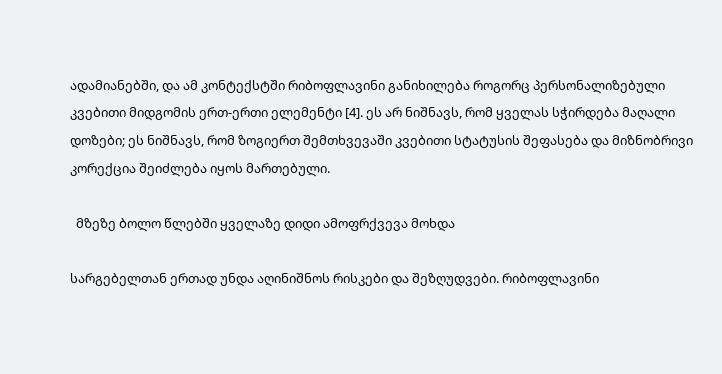ადამიანებში, და ამ კონტექსტში რიბოფლავინი განიხილება როგორც პერსონალიზებული კვებითი მიდგომის ერთ-ერთი ელემენტი [4]. ეს არ ნიშნავს, რომ ყველას სჭირდება მაღალი დოზები; ეს ნიშნავს, რომ ზოგიერთ შემთხვევაში კვებითი სტატუსის შეფასება და მიზნობრივი კორექცია შეიძლება იყოს მართებული.

  მზეზე ბოლო წლებში ყველაზე დიდი ამოფრქვევა მოხდა

სარგებელთან ერთად უნდა აღინიშნოს რისკები და შეზღუდვები. რიბოფლავინი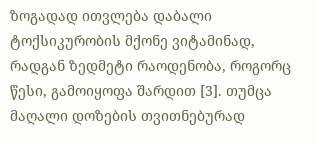ზოგადად ითვლება დაბალი ტოქსიკურობის მქონე ვიტამინად, რადგან ზედმეტი რაოდენობა, როგორც წესი, გამოიყოფა შარდით [3]. თუმცა მაღალი დოზების თვითნებურად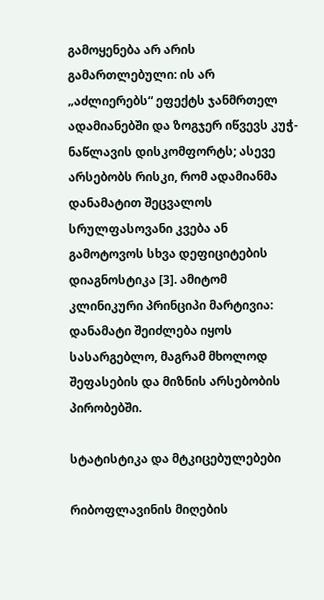გამოყენება არ არის გამართლებული: ის არ „აძლიერებს“ ეფექტს ჯანმრთელ ადამიანებში და ზოგჯერ იწვევს კუჭ-ნაწლავის დისკომფორტს; ასევე არსებობს რისკი, რომ ადამიანმა დანამატით შეცვალოს სრულფასოვანი კვება ან გამოტოვოს სხვა დეფიციტების დიაგნოსტიკა [3]. ამიტომ კლინიკური პრინციპი მარტივია: დანამატი შეიძლება იყოს სასარგებლო, მაგრამ მხოლოდ შეფასების და მიზნის არსებობის პირობებში.

სტატისტიკა და მტკიცებულებები

რიბოფლავინის მიღების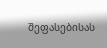შეფასებისას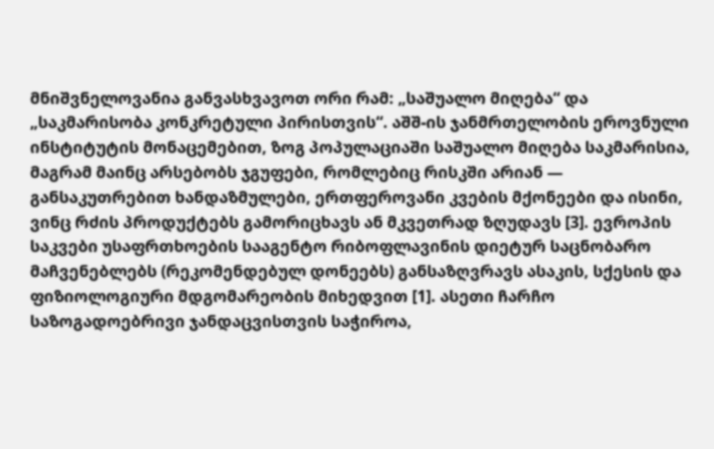მნიშვნელოვანია განვასხვავოთ ორი რამ: „საშუალო მიღება“ და „საკმარისობა კონკრეტული პირისთვის“. აშშ-ის ჯანმრთელობის ეროვნული ინსტიტუტის მონაცემებით, ზოგ პოპულაციაში საშუალო მიღება საკმარისია, მაგრამ მაინც არსებობს ჯგუფები, რომლებიც რისკში არიან — განსაკუთრებით ხანდაზმულები, ერთფეროვანი კვების მქონეები და ისინი, ვინც რძის პროდუქტებს გამორიცხავს ან მკვეთრად ზღუდავს [3]. ევროპის საკვები უსაფრთხოების სააგენტო რიბოფლავინის დიეტურ საცნობარო მაჩვენებლებს (რეკომენდებულ დონეებს) განსაზღვრავს ასაკის, სქესის და ფიზიოლოგიური მდგომარეობის მიხედვით [1]. ასეთი ჩარჩო საზოგადოებრივი ჯანდაცვისთვის საჭიროა,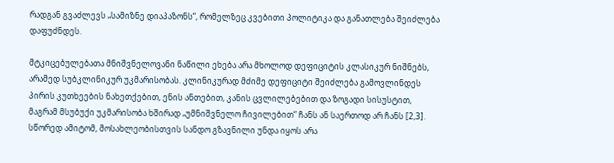რადგან გვაძლევს „სამიზნე დიაპაზონს“, რომელზეც კვებითი პოლიტიკა და განათლება შეიძლება დაფუძნდეს.

მტკიცებულებათა მნიშვნელოვანი ნაწილი ეხება არა მხოლოდ დეფიციტის კლასიკურ ნიშნებს, არამედ სუბკლინიკურ უკმარისობას. კლინიკურად მძიმე დეფიციტი შეიძლება გამოვლინდეს პირის კუთხეების ნახეთქებით, ენის ანთებით, კანის ცვლილებებით და ზოგადი სისუსტით, მაგრამ მსუბუქი უკმარისობა ხშირად „უმნიშვნელო ჩივილებით“ ჩანს ან საერთოდ არ ჩანს [2,3]. სწორედ ამიტომ, მოსახლეობისთვის სანდო გზავნილი უნდა იყოს არა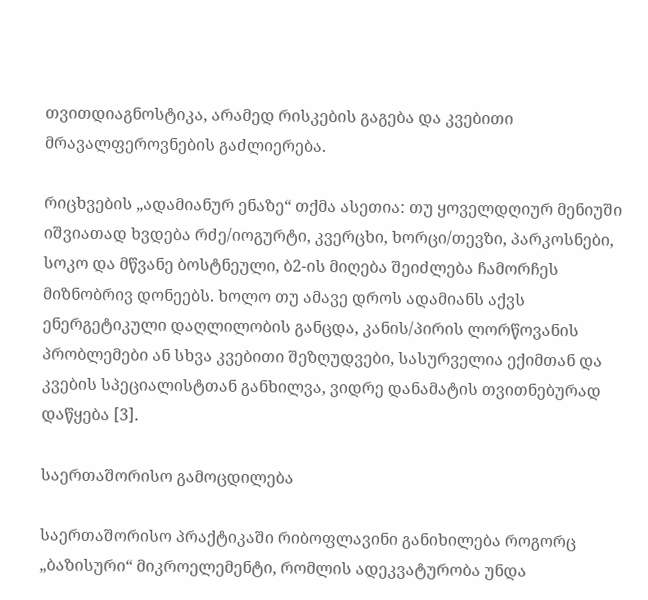თვითდიაგნოსტიკა, არამედ რისკების გაგება და კვებითი მრავალფეროვნების გაძლიერება.

რიცხვების „ადამიანურ ენაზე“ თქმა ასეთია: თუ ყოველდღიურ მენიუში იშვიათად ხვდება რძე/იოგურტი, კვერცხი, ხორცი/თევზი, პარკოსნები, სოკო და მწვანე ბოსტნეული, ბ2-ის მიღება შეიძლება ჩამორჩეს მიზნობრივ დონეებს. ხოლო თუ ამავე დროს ადამიანს აქვს ენერგეტიკული დაღლილობის განცდა, კანის/პირის ლორწოვანის პრობლემები ან სხვა კვებითი შეზღუდვები, სასურველია ექიმთან და კვების სპეციალისტთან განხილვა, ვიდრე დანამატის თვითნებურად დაწყება [3].

საერთაშორისო გამოცდილება

საერთაშორისო პრაქტიკაში რიბოფლავინი განიხილება როგორც „ბაზისური“ მიკროელემენტი, რომლის ადეკვატურობა უნდა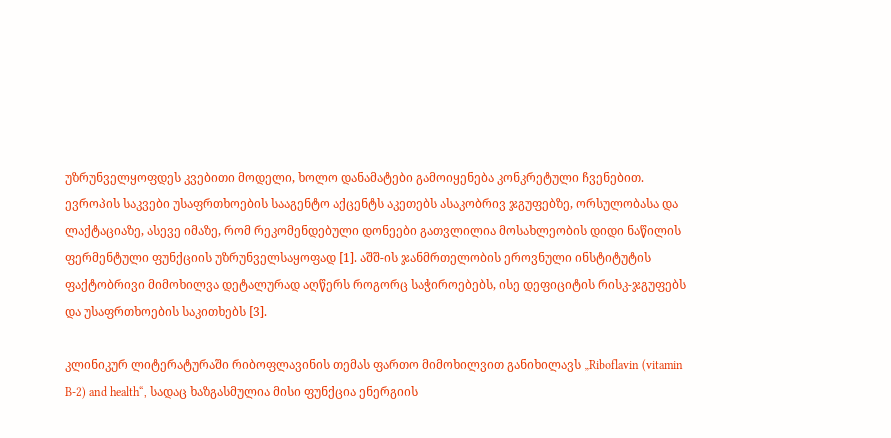უზრუნველყოფდეს კვებითი მოდელი, ხოლო დანამატები გამოიყენება კონკრეტული ჩვენებით. ევროპის საკვები უსაფრთხოების სააგენტო აქცენტს აკეთებს ასაკობრივ ჯგუფებზე, ორსულობასა და ლაქტაციაზე, ასევე იმაზე, რომ რეკომენდებული დონეები გათვლილია მოსახლეობის დიდი ნაწილის ფერმენტული ფუნქციის უზრუნველსაყოფად [1]. აშშ-ის ჯანმრთელობის ეროვნული ინსტიტუტის ფაქტობრივი მიმოხილვა დეტალურად აღწერს როგორც საჭიროებებს, ისე დეფიციტის რისკ-ჯგუფებს და უსაფრთხოების საკითხებს [3].

კლინიკურ ლიტერატურაში რიბოფლავინის თემას ფართო მიმოხილვით განიხილავს „Riboflavin (vitamin B-2) and health“, სადაც ხაზგასმულია მისი ფუნქცია ენერგიის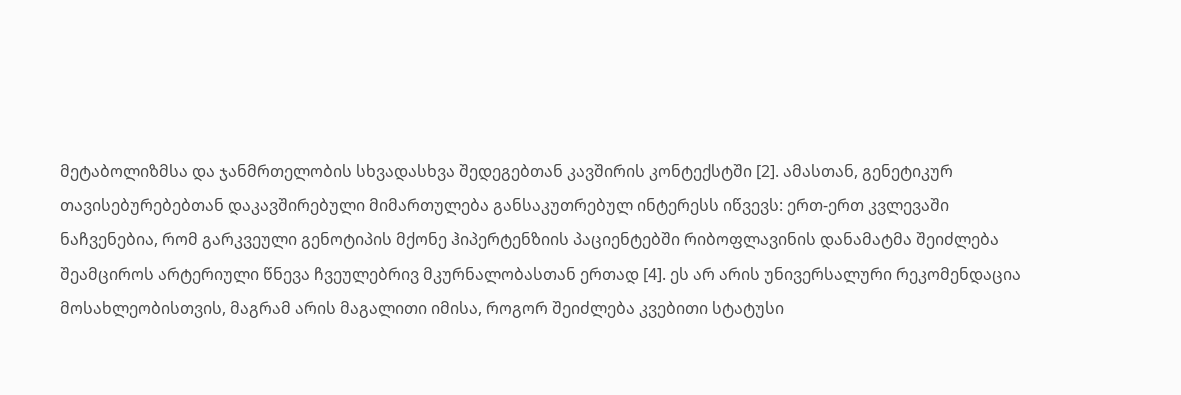მეტაბოლიზმსა და ჯანმრთელობის სხვადასხვა შედეგებთან კავშირის კონტექსტში [2]. ამასთან, გენეტიკურ თავისებურებებთან დაკავშირებული მიმართულება განსაკუთრებულ ინტერესს იწვევს: ერთ-ერთ კვლევაში ნაჩვენებია, რომ გარკვეული გენოტიპის მქონე ჰიპერტენზიის პაციენტებში რიბოფლავინის დანამატმა შეიძლება შეამციროს არტერიული წნევა ჩვეულებრივ მკურნალობასთან ერთად [4]. ეს არ არის უნივერსალური რეკომენდაცია მოსახლეობისთვის, მაგრამ არის მაგალითი იმისა, როგორ შეიძლება კვებითი სტატუსი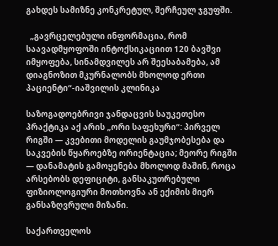გახდეს სამიზნე კონკრეტულ, შერჩეულ ჯგუფში.

  „გავრცელებული ინფორმაცია, რომ საავადმყოფოში ინტოქსიკაციით 120 ბავშვი იმყოფება, სინამდვილეს არ შეესაბამება, ამ დიაგნოზით მკურნალობს მხოლოდ ერთი პაციენტი“-იაშვილის კლინიკა

საზოგადოებრივი ჯანდაცვის საუკეთესო პრაქტიკა აქ არის „ორი საფეხური“: პირველ რიგში — კვებითი მოდელის გაუმჯობესება და საკვების წყაროებზე ორიენტაცია; მეორე რიგში — დანამატის გამოყენება მხოლოდ მაშინ, როცა არსებობს დეფიციტი, განსაკუთრებული ფიზიოლოგიური მოთხოვნა ან ექიმის მიერ განსაზღვრული მიზანი.

საქართველოს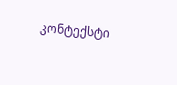კონტექსტი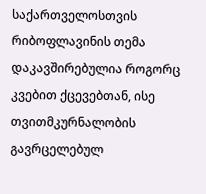საქართველოსთვის რიბოფლავინის თემა დაკავშირებულია როგორც კვებით ქცევებთან, ისე თვითმკურნალობის გავრცელებულ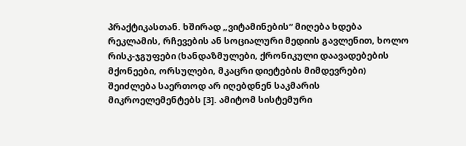პრაქტიკასთან. ხშირად „ვიტამინების“ მიღება ხდება რეკლამის, რჩევების ან სოციალური მედიის გავლენით, ხოლო რისკ-ჯგუფები (ხანდაზმულები, ქრონიკული დაავადებების მქონეები, ორსულები, მკაცრი დიეტების მიმდევრები) შეიძლება საერთოდ არ იღებდნენ საკმარის მიკროელემენტებს [3]. ამიტომ სისტემური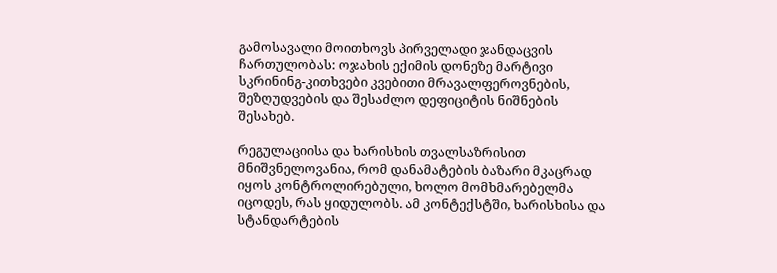გამოსავალი მოითხოვს პირველადი ჯანდაცვის ჩართულობას: ოჯახის ექიმის დონეზე მარტივი სკრინინგ-კითხვები კვებითი მრავალფეროვნების, შეზღუდვების და შესაძლო დეფიციტის ნიშნების შესახებ.

რეგულაციისა და ხარისხის თვალსაზრისით მნიშვნელოვანია, რომ დანამატების ბაზარი მკაცრად იყოს კონტროლირებული, ხოლო მომხმარებელმა იცოდეს, რას ყიდულობს. ამ კონტექსტში, ხარისხისა და სტანდარტების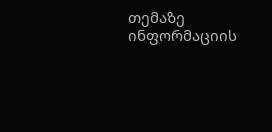თემაზე ინფორმაციის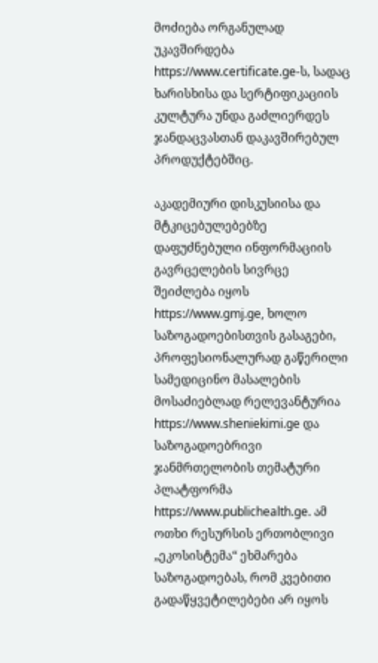მოძიება ორგანულად უკავშირდება https://www.certificate.ge-ს, სადაც ხარისხისა და სერტიფიკაციის კულტურა უნდა გაძლიერდეს ჯანდაცვასთან დაკავშირებულ პროდუქტებშიც.

აკადემიური დისკუსიისა და მტკიცებულებებზე დაფუძნებული ინფორმაციის გავრცელების სივრცე შეიძლება იყოს https://www.gmj.ge, ხოლო საზოგადოებისთვის გასაგები, პროფესიონალურად გაწერილი სამედიცინო მასალების მოსაძიებლად რელევანტურია https://www.sheniekimi.ge და საზოგადოებრივი ჯანმრთელობის თემატური პლატფორმა https://www.publichealth.ge. ამ ოთხი რესურსის ერთობლივი „ეკოსისტემა“ ეხმარება საზოგადოებას, რომ კვებითი გადაწყვეტილებები არ იყოს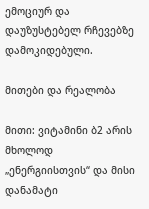ემოციურ და დაუზუსტებელ რჩევებზე დამოკიდებული.

მითები და რეალობა

მითი: ვიტამინი ბ2 არის მხოლოდ „ენერგიისთვის“ და მისი დანამატი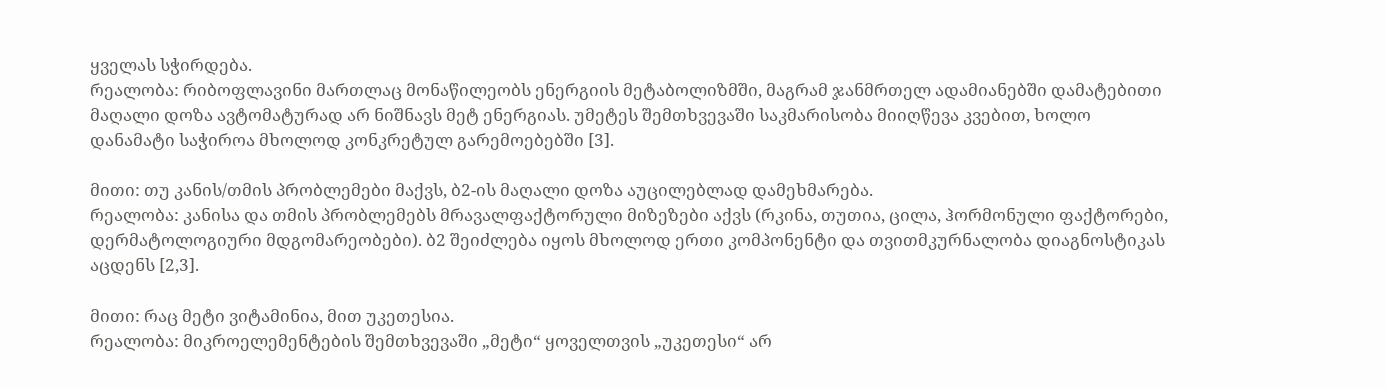ყველას სჭირდება.
რეალობა: რიბოფლავინი მართლაც მონაწილეობს ენერგიის მეტაბოლიზმში, მაგრამ ჯანმრთელ ადამიანებში დამატებითი მაღალი დოზა ავტომატურად არ ნიშნავს მეტ ენერგიას. უმეტეს შემთხვევაში საკმარისობა მიიღწევა კვებით, ხოლო დანამატი საჭიროა მხოლოდ კონკრეტულ გარემოებებში [3].

მითი: თუ კანის/თმის პრობლემები მაქვს, ბ2-ის მაღალი დოზა აუცილებლად დამეხმარება.
რეალობა: კანისა და თმის პრობლემებს მრავალფაქტორული მიზეზები აქვს (რკინა, თუთია, ცილა, ჰორმონული ფაქტორები, დერმატოლოგიური მდგომარეობები). ბ2 შეიძლება იყოს მხოლოდ ერთი კომპონენტი და თვითმკურნალობა დიაგნოსტიკას აცდენს [2,3].

მითი: რაც მეტი ვიტამინია, მით უკეთესია.
რეალობა: მიკროელემენტების შემთხვევაში „მეტი“ ყოველთვის „უკეთესი“ არ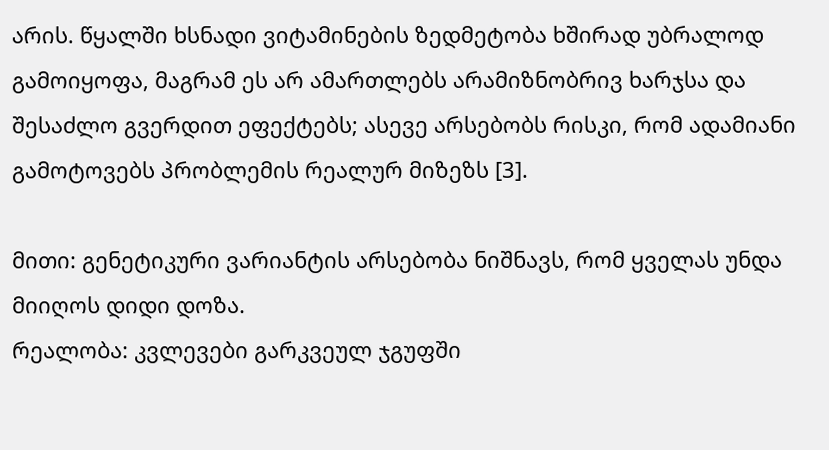არის. წყალში ხსნადი ვიტამინების ზედმეტობა ხშირად უბრალოდ გამოიყოფა, მაგრამ ეს არ ამართლებს არამიზნობრივ ხარჯსა და შესაძლო გვერდით ეფექტებს; ასევე არსებობს რისკი, რომ ადამიანი გამოტოვებს პრობლემის რეალურ მიზეზს [3].

მითი: გენეტიკური ვარიანტის არსებობა ნიშნავს, რომ ყველას უნდა მიიღოს დიდი დოზა.
რეალობა: კვლევები გარკვეულ ჯგუფში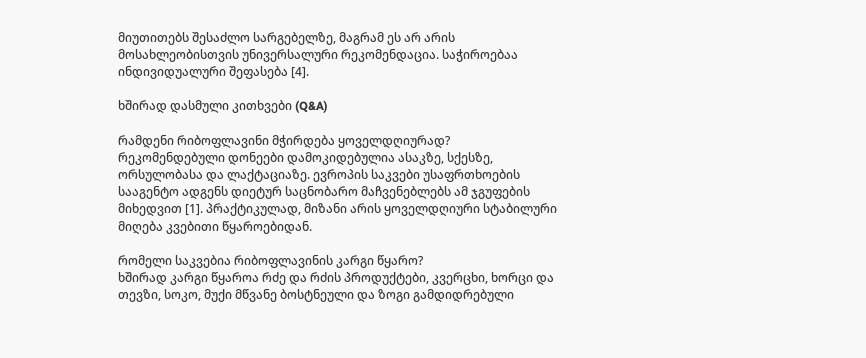მიუთითებს შესაძლო სარგებელზე, მაგრამ ეს არ არის მოსახლეობისთვის უნივერსალური რეკომენდაცია. საჭიროებაა ინდივიდუალური შეფასება [4].

ხშირად დასმული კითხვები (Q&A)

რამდენი რიბოფლავინი მჭირდება ყოველდღიურად?
რეკომენდებული დონეები დამოკიდებულია ასაკზე, სქესზე, ორსულობასა და ლაქტაციაზე. ევროპის საკვები უსაფრთხოების სააგენტო ადგენს დიეტურ საცნობარო მაჩვენებლებს ამ ჯგუფების მიხედვით [1]. პრაქტიკულად, მიზანი არის ყოველდღიური სტაბილური მიღება კვებითი წყაროებიდან.

რომელი საკვებია რიბოფლავინის კარგი წყარო?
ხშირად კარგი წყაროა რძე და რძის პროდუქტები, კვერცხი, ხორცი და თევზი, სოკო, მუქი მწვანე ბოსტნეული და ზოგი გამდიდრებული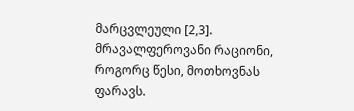მარცვლეული [2,3]. მრავალფეროვანი რაციონი, როგორც წესი, მოთხოვნას ფარავს.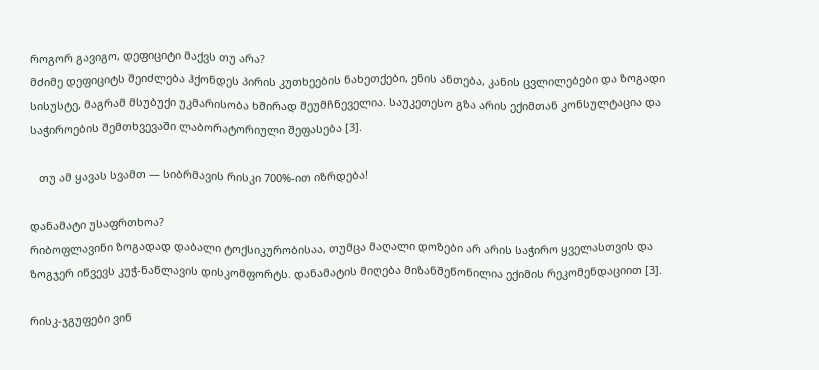როგორ გავიგო, დეფიციტი მაქვს თუ არა?
მძიმე დეფიციტს შეიძლება ჰქონდეს პირის კუთხეების ნახეთქები, ენის ანთება, კანის ცვლილებები და ზოგადი სისუსტე, მაგრამ მსუბუქი უკმარისობა ხშირად შეუმჩნეველია. საუკეთესო გზა არის ექიმთან კონსულტაცია და საჭიროების შემთხვევაში ლაბორატორიული შეფასება [3].

   თუ ამ ყავას სვამთ — სიბრმავის რისკი 700%-ით იზრდება!

დანამატი უსაფრთხოა?
რიბოფლავინი ზოგადად დაბალი ტოქსიკურობისაა, თუმცა მაღალი დოზები არ არის საჭირო ყველასთვის და ზოგჯერ იწვევს კუჭ-ნაწლავის დისკომფორტს. დანამატის მიღება მიზანშეწონილია ექიმის რეკომენდაციით [3].

რისკ-ჯგუფები ვინ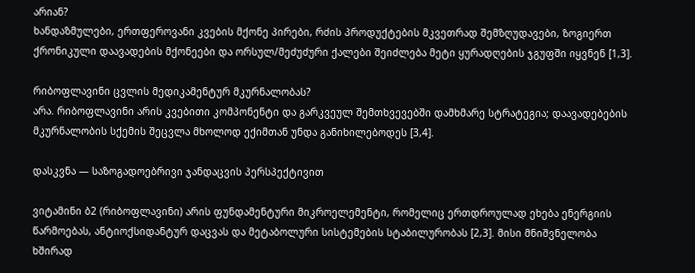არიან?
ხანდაზმულები, ერთფეროვანი კვების მქონე პირები, რძის პროდუქტების მკვეთრად შემზღუდავები, ზოგიერთ ქრონიკული დაავადების მქონეები და ორსულ/მეძუძური ქალები შეიძლება მეტი ყურადღების ჯგუფში იყვნენ [1,3].

რიბოფლავინი ცვლის მედიკამენტურ მკურნალობას?
არა. რიბოფლავინი არის კვებითი კომპონენტი და გარკვეულ შემთხვევებში დამხმარე სტრატეგია; დაავადებების მკურნალობის სქემის შეცვლა მხოლოდ ექიმთან უნდა განიხილებოდეს [3,4].

დასკვნა — საზოგადოებრივი ჯანდაცვის პერსპექტივით

ვიტამინი ბ2 (რიბოფლავინი) არის ფუნდამენტური მიკროელემენტი, რომელიც ერთდროულად ეხება ენერგიის წარმოებას, ანტიოქსიდანტურ დაცვას და მეტაბოლური სისტემების სტაბილურობას [2,3]. მისი მნიშვნელობა ხშირად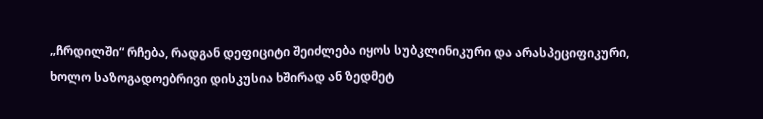„ჩრდილში“ რჩება, რადგან დეფიციტი შეიძლება იყოს სუბკლინიკური და არასპეციფიკური, ხოლო საზოგადოებრივი დისკუსია ხშირად ან ზედმეტ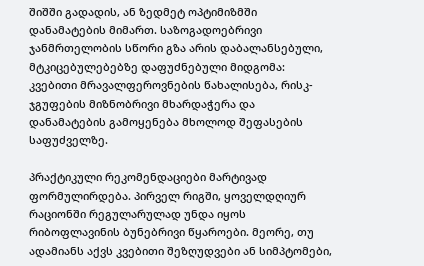შიშში გადადის, ან ზედმეტ ოპტიმიზმში დანამატების მიმართ. საზოგადოებრივი ჯანმრთელობის სწორი გზა არის დაბალანსებული, მტკიცებულებებზე დაფუძნებული მიდგომა: კვებითი მრავალფეროვნების წახალისება, რისკ-ჯგუფების მიზნობრივი მხარდაჭერა და დანამატების გამოყენება მხოლოდ შეფასების საფუძველზე.

პრაქტიკული რეკომენდაციები მარტივად ფორმულირდება. პირველ რიგში, ყოველდღიურ რაციონში რეგულარულად უნდა იყოს რიბოფლავინის ბუნებრივი წყაროები. მეორე, თუ ადამიანს აქვს კვებითი შეზღუდვები ან სიმპტომები,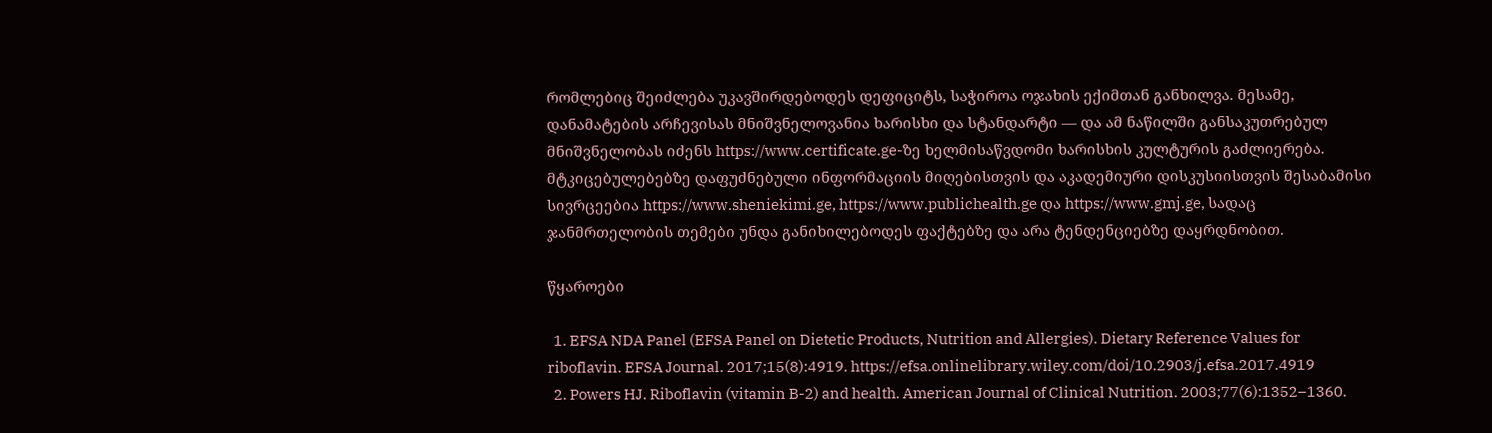რომლებიც შეიძლება უკავშირდებოდეს დეფიციტს, საჭიროა ოჯახის ექიმთან განხილვა. მესამე, დანამატების არჩევისას მნიშვნელოვანია ხარისხი და სტანდარტი — და ამ ნაწილში განსაკუთრებულ მნიშვნელობას იძენს https://www.certificate.ge-ზე ხელმისაწვდომი ხარისხის კულტურის გაძლიერება. მტკიცებულებებზე დაფუძნებული ინფორმაციის მიღებისთვის და აკადემიური დისკუსიისთვის შესაბამისი სივრცეებია https://www.sheniekimi.ge, https://www.publichealth.ge და https://www.gmj.ge, სადაც ჯანმრთელობის თემები უნდა განიხილებოდეს ფაქტებზე და არა ტენდენციებზე დაყრდნობით.

წყაროები

  1. EFSA NDA Panel (EFSA Panel on Dietetic Products, Nutrition and Allergies). Dietary Reference Values for riboflavin. EFSA Journal. 2017;15(8):4919. https://efsa.onlinelibrary.wiley.com/doi/10.2903/j.efsa.2017.4919
  2. Powers HJ. Riboflavin (vitamin B-2) and health. American Journal of Clinical Nutrition. 2003;77(6):1352–1360.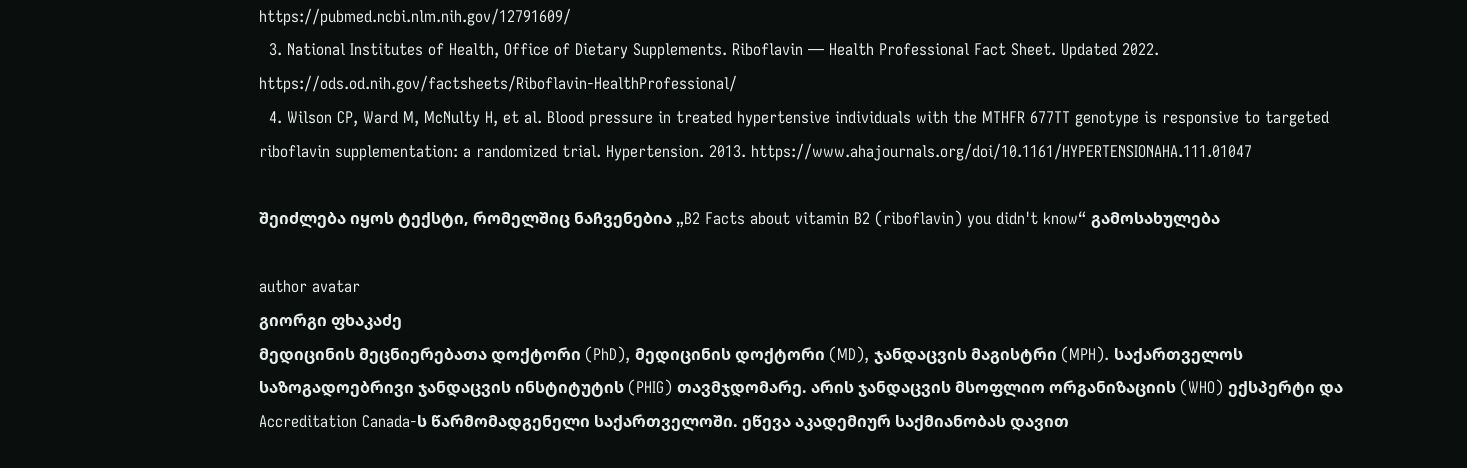https://pubmed.ncbi.nlm.nih.gov/12791609/
  3. National Institutes of Health, Office of Dietary Supplements. Riboflavin — Health Professional Fact Sheet. Updated 2022. https://ods.od.nih.gov/factsheets/Riboflavin-HealthProfessional/
  4. Wilson CP, Ward M, McNulty H, et al. Blood pressure in treated hypertensive individuals with the MTHFR 677TT genotype is responsive to targeted riboflavin supplementation: a randomized trial. Hypertension. 2013. https://www.ahajournals.org/doi/10.1161/HYPERTENSIONAHA.111.01047

შეიძლება იყოს ტექსტი, რომელშიც ნაჩვენებია „B2 Facts about vitamin B2 (riboflavin) you didn't know“ გამოსახულება

author avatar
გიორგი ფხაკაძე
მედიცინის მეცნიერებათა დოქტორი (PhD), მედიცინის დოქტორი (MD), ჯანდაცვის მაგისტრი (MPH). საქართველოს საზოგადოებრივი ჯანდაცვის ინსტიტუტის (PHIG) თავმჯდომარე. არის ჯანდაცვის მსოფლიო ორგანიზაციის (WHO) ექსპერტი და Accreditation Canada-ს წარმომადგენელი საქართველოში. ეწევა აკადემიურ საქმიანობას დავით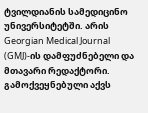ტვილდიანის სამედიცინო უნივერსიტეტში. არის Georgian Medical Journal (GMJ)-ის დამფუძნებელი და მთავარი რედაქტორი. გამოქვეყნებული აქვს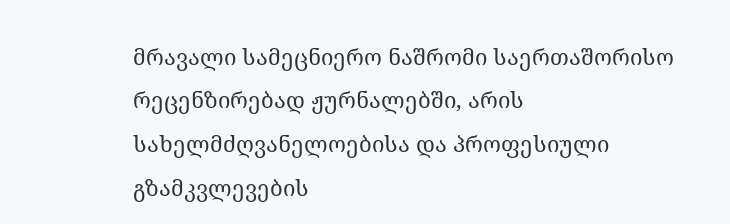მრავალი სამეცნიერო ნაშრომი საერთაშორისო რეცენზირებად ჟურნალებში, არის სახელმძღვანელოებისა და პროფესიული გზამკვლევების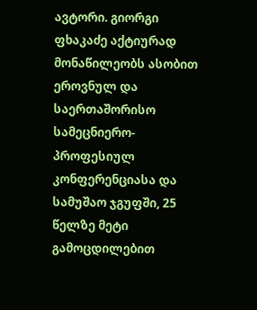ავტორი. გიორგი ფხაკაძე აქტიურად მონაწილეობს ასობით ეროვნულ და საერთაშორისო სამეცნიერო-პროფესიულ კონფერენციასა და სამუშაო ჯგუფში, 25 წელზე მეტი გამოცდილებით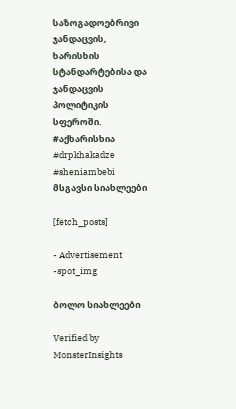საზოგადოებრივი ჯანდაცვის, ხარისხის სტანდარტებისა და ჯანდაცვის პოლიტიკის სფეროში. #აქხარისხია #drpkhakadze #sheniambebi
მსგავსი სიახლეები

[fetch_posts]

- Advertisement -spot_img

ბოლო სიახლეები

Verified by MonsterInsights